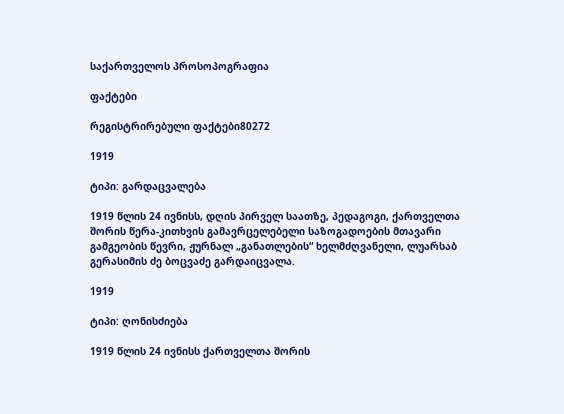საქართველოს პროსოპოგრაფია

ფაქტები

რეგისტრირებული ფაქტები80272

1919

ტიპი: გარდაცვალება

1919 წლის 24 ივნისს, დღის პირველ საათზე, პედაგოგი, ქართველთა შორის წერა-კითხვის გამავრცელებელი საზოგადოების მთავარი გამგეობის წევრი, ჟურნალ „განათლების“ ხელმძღვანელი, ლუარსაბ გერასიმის ძე ბოცვაძე გარდაიცვალა.

1919

ტიპი: ღონისძიება

1919 წლის 24 ივნისს ქართველთა შორის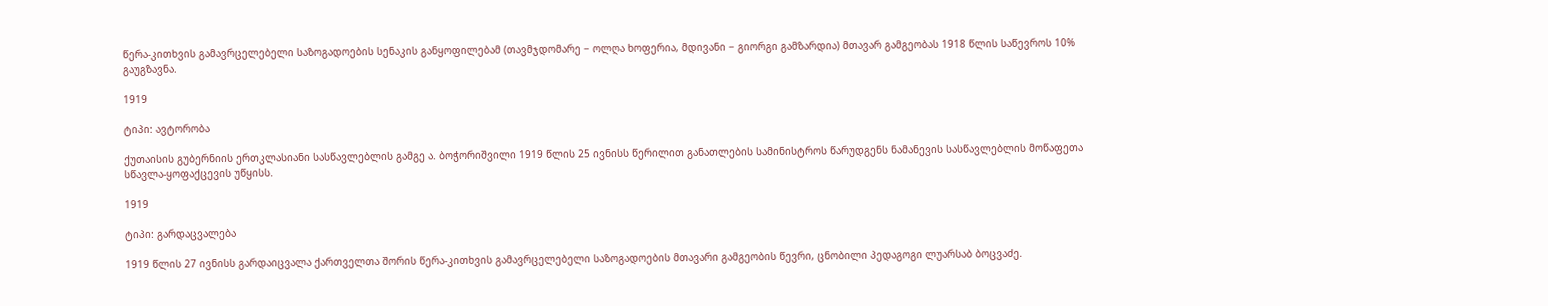წერა-კითხვის გამავრცელებელი საზოგადოების სენაკის განყოფილებამ (თავმჯდომარე − ოლღა ხოფერია, მდივანი − გიორგი გამზარდია) მთავარ გამგეობას 1918 წლის საწევროს 10% გაუგზავნა.

1919

ტიპი: ავტორობა

ქუთაისის გუბერნიის ერთკლასიანი სასწავლებლის გამგე ა. ბოჭორიშვილი 1919 წლის 25 ივნისს წერილით განათლების სამინისტროს წარუდგენს ნამანევის სასწავლებლის მოწაფეთა სწავლა-ყოფაქცევის უწყისს.

1919

ტიპი: გარდაცვალება

1919 წლის 27 ივნისს გარდაიცვალა ქართველთა შორის წერა-კითხვის გამავრცელებელი საზოგადოების მთავარი გამგეობის წევრი, ცნობილი პედაგოგი ლუარსაბ ბოცვაძე.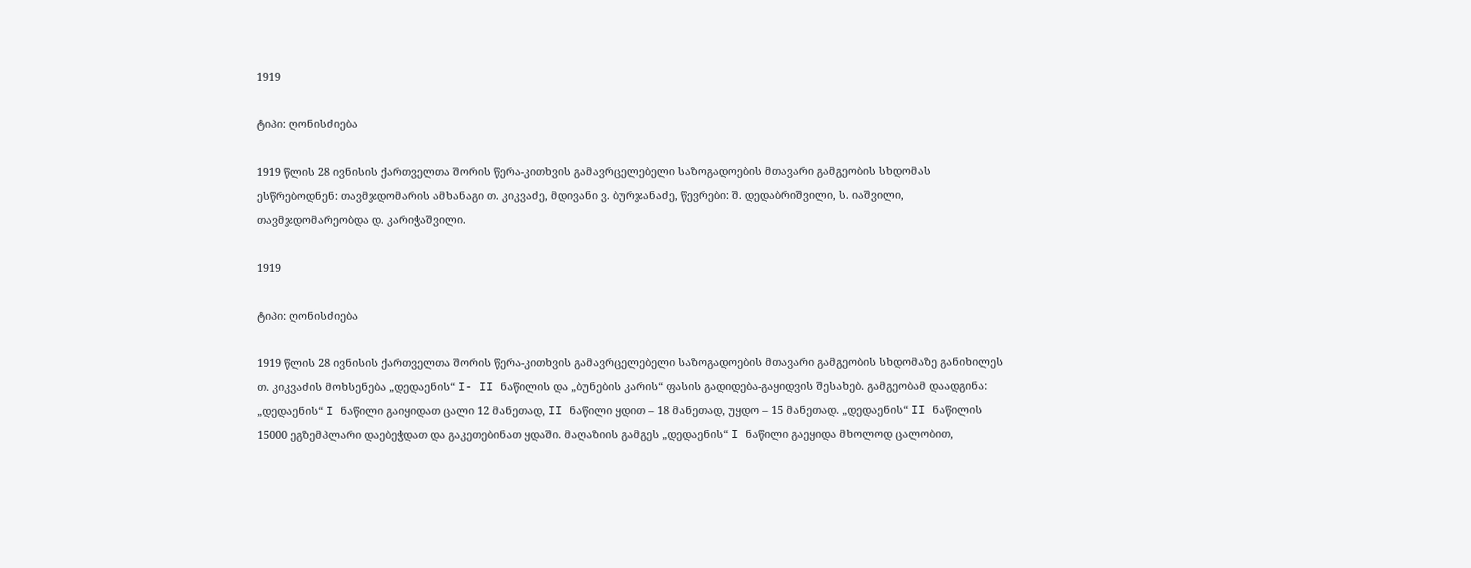1919

ტიპი: ღონისძიება

1919 წლის 28 ივნისის ქართველთა შორის წერა-კითხვის გამავრცელებელი საზოგადოების მთავარი გამგეობის სხდომას ესწრებოდნენ: თავმჯდომარის ამხანაგი თ. კიკვაძე, მდივანი ვ. ბურჯანაძე, წევრები: შ. დედაბრიშვილი, ს. იაშვილი, თავმჯდომარეობდა დ. კარიჭაშვილი.

1919

ტიპი: ღონისძიება

1919 წლის 28 ივნისის ქართველთა შორის წერა-კითხვის გამავრცელებელი საზოგადოების მთავარი გამგეობის სხდომაზე განიხილეს თ. კიკვაძის მოხსენება „დედაენის“ I- II ნაწილის და „ბუნების კარის“ ფასის გადიდება-გაყიდვის შესახებ. გამგეობამ დაადგინა: „დედაენის“ I ნაწილი გაიყიდათ ცალი 12 მანეთად, II ნაწილი ყდით – 18 მანეთად, უყდო – 15 მანეთად. „დედაენის“ II ნაწილის 15000 ეგზემპლარი დაებეჭდათ და გაკეთებინათ ყდაში. მაღაზიის გამგეს „დედაენის“ I ნაწილი გაეყიდა მხოლოდ ცალობით,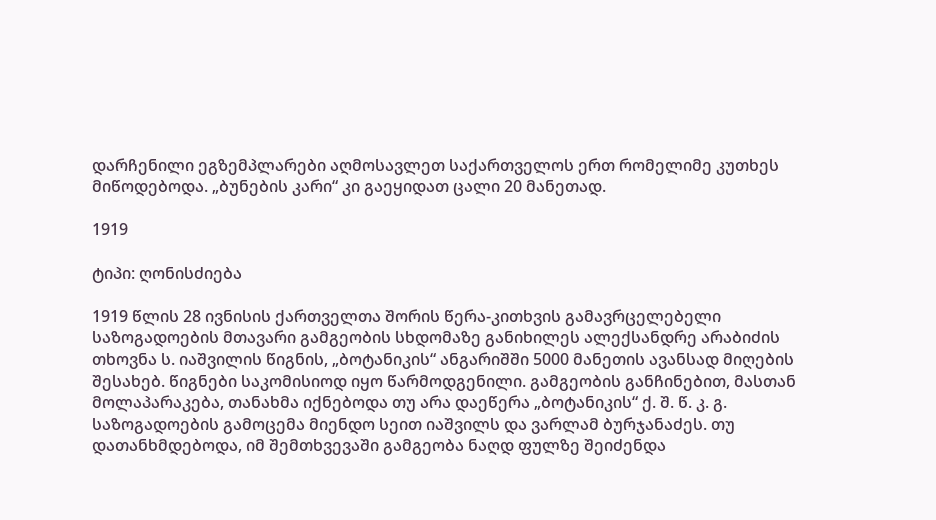დარჩენილი ეგზემპლარები აღმოსავლეთ საქართველოს ერთ რომელიმე კუთხეს მიწოდებოდა. „ბუნების კარი“ კი გაეყიდათ ცალი 20 მანეთად.

1919

ტიპი: ღონისძიება

1919 წლის 28 ივნისის ქართველთა შორის წერა-კითხვის გამავრცელებელი საზოგადოების მთავარი გამგეობის სხდომაზე განიხილეს ალექსანდრე არაბიძის თხოვნა ს. იაშვილის წიგნის, „ბოტანიკის“ ანგარიშში 5000 მანეთის ავანსად მიღების შესახებ. წიგნები საკომისიოდ იყო წარმოდგენილი. გამგეობის განჩინებით, მასთან მოლაპარაკება, თანახმა იქნებოდა თუ არა დაეწერა „ბოტანიკის“ ქ. შ. წ. კ. გ. საზოგადოების გამოცემა მიენდო სეით იაშვილს და ვარლამ ბურჯანაძეს. თუ დათანხმდებოდა, იმ შემთხვევაში გამგეობა ნაღდ ფულზე შეიძენდა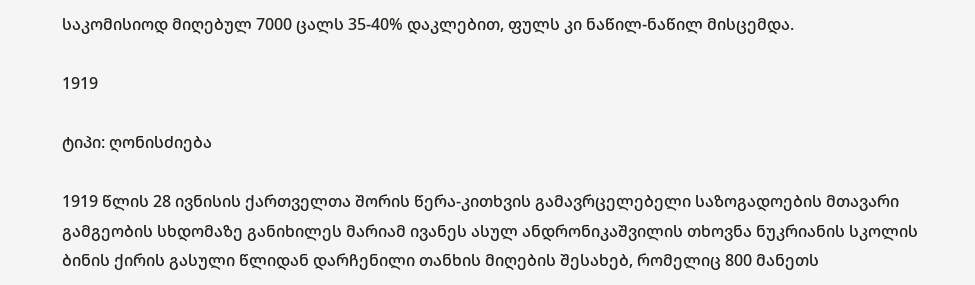საკომისიოდ მიღებულ 7000 ცალს 35-40% დაკლებით, ფულს კი ნაწილ-ნაწილ მისცემდა.

1919

ტიპი: ღონისძიება

1919 წლის 28 ივნისის ქართველთა შორის წერა-კითხვის გამავრცელებელი საზოგადოების მთავარი გამგეობის სხდომაზე განიხილეს მარიამ ივანეს ასულ ანდრონიკაშვილის თხოვნა ნუკრიანის სკოლის ბინის ქირის გასული წლიდან დარჩენილი თანხის მიღების შესახებ, რომელიც 800 მანეთს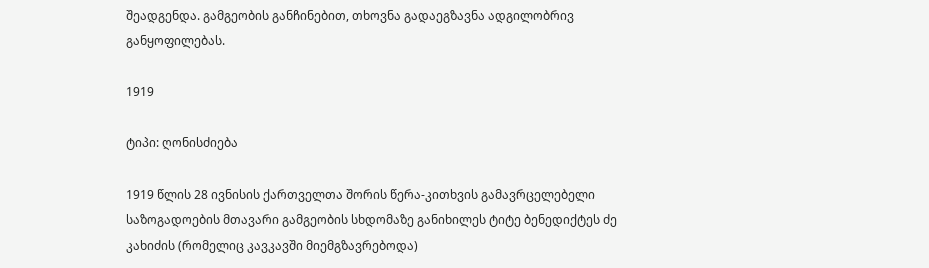შეადგენდა. გამგეობის განჩინებით, თხოვნა გადაეგზავნა ადგილობრივ განყოფილებას.

1919

ტიპი: ღონისძიება

1919 წლის 28 ივნისის ქართველთა შორის წერა-კითხვის გამავრცელებელი საზოგადოების მთავარი გამგეობის სხდომაზე განიხილეს ტიტე ბენედიქტეს ძე კახიძის (რომელიც კავკავში მიემგზავრებოდა)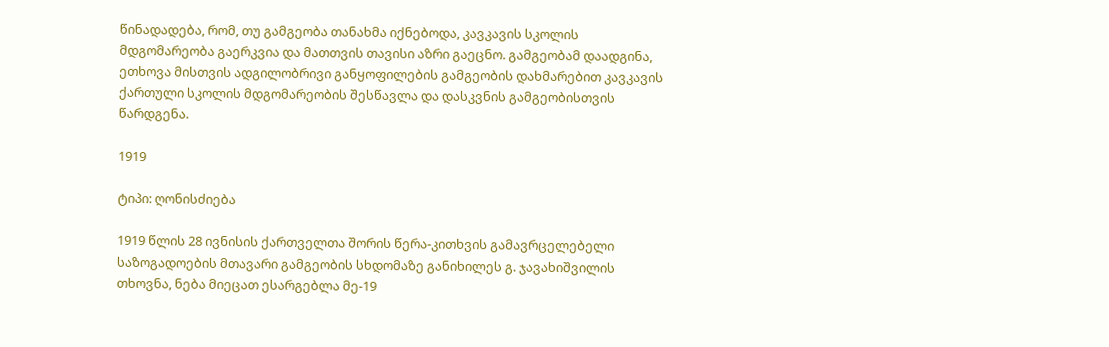წინადადება, რომ, თუ გამგეობა თანახმა იქნებოდა, კავკავის სკოლის მდგომარეობა გაერკვია და მათთვის თავისი აზრი გაეცნო. გამგეობამ დაადგინა, ეთხოვა მისთვის ადგილობრივი განყოფილების გამგეობის დახმარებით კავკავის ქართული სკოლის მდგომარეობის შესწავლა და დასკვნის გამგეობისთვის წარდგენა.

1919

ტიპი: ღონისძიება

1919 წლის 28 ივნისის ქართველთა შორის წერა-კითხვის გამავრცელებელი საზოგადოების მთავარი გამგეობის სხდომაზე განიხილეს გ. ჯავახიშვილის თხოვნა, ნება მიეცათ ესარგებლა მე-19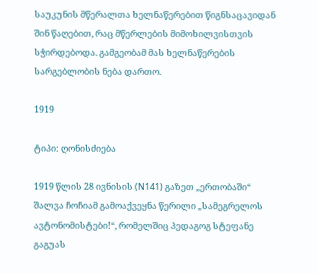საუკუნის მწერალთა ხელნაწერებით წიგნსაცავიდან შინ წაღებით, რაც მწერლების მიმოხილვისთვის სჭირდებოდა. გამგეობამ მას ხელნაწერების სარგებლობის ნება დართო.

1919

ტიპი: ღონისძიება

1919 წლის 28 ივნისის (N141) გაზეთ „ერთობაში“ შალვა ჩოჩიამ გამოაქვეყნა წერილი „სამეგრელოს ავტონომისტები!“, რომელშიც პედაგოგ სტეფანე გაგუას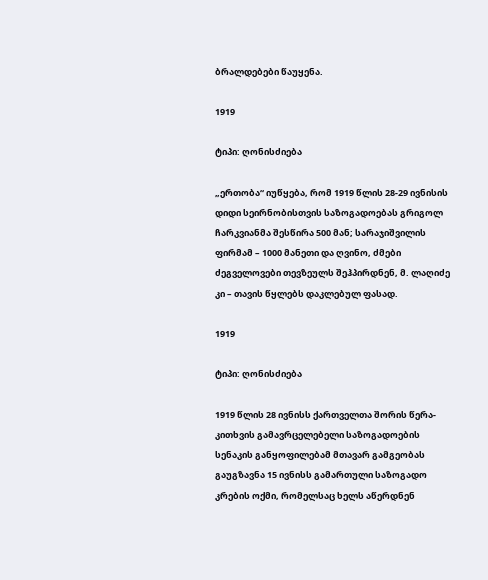ბრალდებები წაუყენა.

1919

ტიპი: ღონისძიება

„ერთობა“ იუწყება, რომ 1919 წლის 28-29 ივნისის დიდი სეირნობისთვის საზოგადოებას გრიგოლ ჩარკვიანმა შესწირა 500 მან; სარაჯიშვილის ფირმამ – 1000 მანეთი და ღვინო, ძმები ძეგველოვები თევზეულს შეჰპირდნენ, მ. ლაღიძე კი – თავის წყლებს დაკლებულ ფასად.

1919

ტიპი: ღონისძიება

1919 წლის 28 ივნისს ქართველთა შორის წერა-კითხვის გამავრცელებელი საზოგადოების სენაკის განყოფილებამ მთავარ გამგეობას გაუგზავნა 15 ივნისს გამართული საზოგადო კრების ოქმი, რომელსაც ხელს აწერდნენ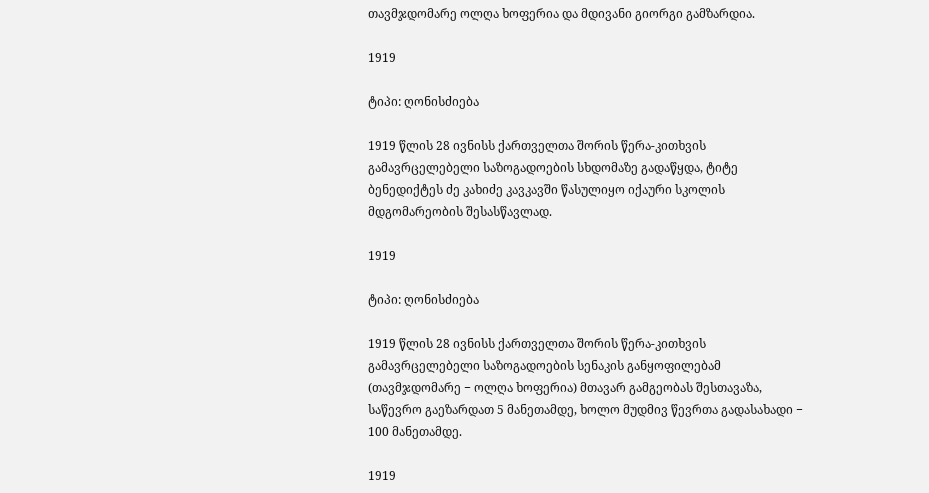თავმჯდომარე ოლღა ხოფერია და მდივანი გიორგი გამზარდია.

1919

ტიპი: ღონისძიება

1919 წლის 28 ივნისს ქართველთა შორის წერა-კითხვის გამავრცელებელი საზოგადოების სხდომაზე გადაწყდა, ტიტე ბენედიქტეს ძე კახიძე კავკავში წასულიყო იქაური სკოლის მდგომარეობის შესასწავლად.

1919

ტიპი: ღონისძიება

1919 წლის 28 ივნისს ქართველთა შორის წერა-კითხვის გამავრცელებელი საზოგადოების სენაკის განყოფილებამ (თავმჯდომარე − ოლღა ხოფერია) მთავარ გამგეობას შესთავაზა, საწევრო გაეზარდათ 5 მანეთამდე, ხოლო მუდმივ წევრთა გადასახადი − 100 მანეთამდე.

1919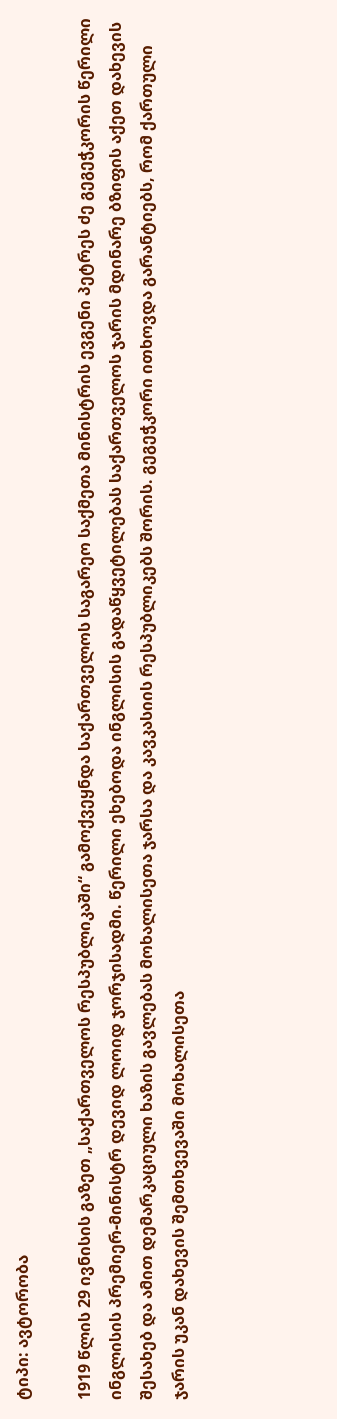ტიპი: ავტორობა

1919 წლის 29 ივნისის გაზეთ „საქართველოს რესპუბლიკაში“ გამოქვეყნდა საქართველოს საგარეო საქმეთა მინისტრის ევგენი პეტრეს ძე გეგეჭკორის წერილი ინგლისის პრემიერ-მინისტრ დევიდ ლოიდ ჯორჯისადმი. წერილი ეხებოდა ინგლისის გადაწყვეტილებას საქართველოს ჯარის მდინარე ბზიფის აქეთ დახევის შესახებ და ამით დემარკაციული ხაზის გავლებას მოხალისეთა ჯარსა და კავკასიის რესპუბლიკებს შორის. გეგეჭკორი ითხოვდა გარანტიებს, რომ ქართული ჯარის უკან დახევის შემთხვევაში მოხალისეთა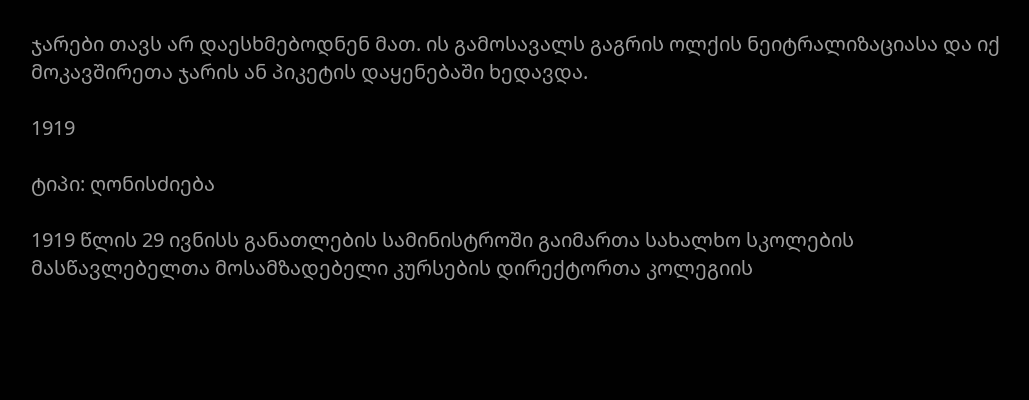ჯარები თავს არ დაესხმებოდნენ მათ. ის გამოსავალს გაგრის ოლქის ნეიტრალიზაციასა და იქ მოკავშირეთა ჯარის ან პიკეტის დაყენებაში ხედავდა.

1919

ტიპი: ღონისძიება

1919 წლის 29 ივნისს განათლების სამინისტროში გაიმართა სახალხო სკოლების მასწავლებელთა მოსამზადებელი კურსების დირექტორთა კოლეგიის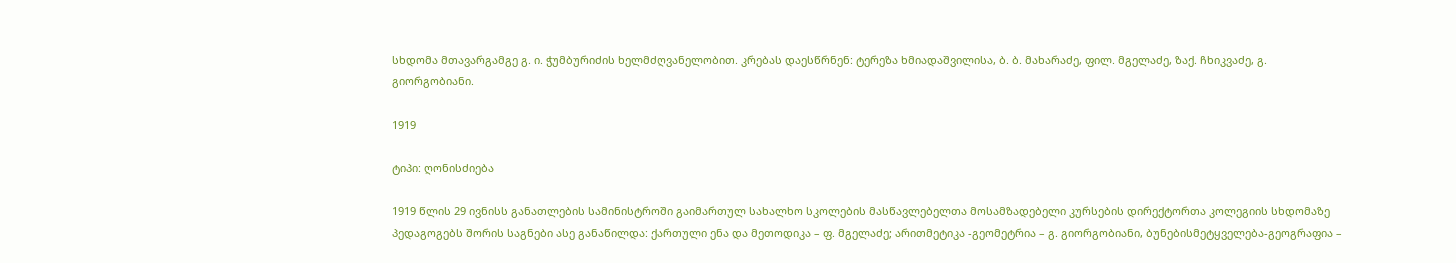სხდომა მთავარგამგე გ. ი. ჭუმბურიძის ხელმძღვანელობით. კრებას დაესწრნენ: ტერეზა ხმიადაშვილისა, ბ. ბ. მახარაძე, ფილ. მგელაძე, ზაქ. ჩხიკვაძე, გ. გიორგობიანი.

1919

ტიპი: ღონისძიება

1919 წლის 29 ივნისს განათლების სამინისტროში გაიმართულ სახალხო სკოლების მასწავლებელთა მოსამზადებელი კურსების დირექტორთა კოლეგიის სხდომაზე პედაგოგებს შორის საგნები ასე განაწილდა: ქართული ენა და მეთოდიკა – ფ. მგელაძე; არითმეტიკა -გეომეტრია – გ. გიორგობიანი, ბუნებისმეტყველება-გეოგრაფია –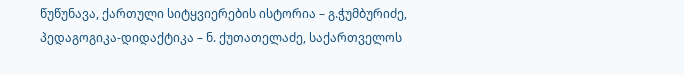წუწუნავა, ქართული სიტყვიერების ისტორია – გ.ჭუმბურიძე, პედაგოგიკა-დიდაქტიკა – ნ. ქუთათელაძე, საქართველოს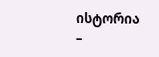ისტორია –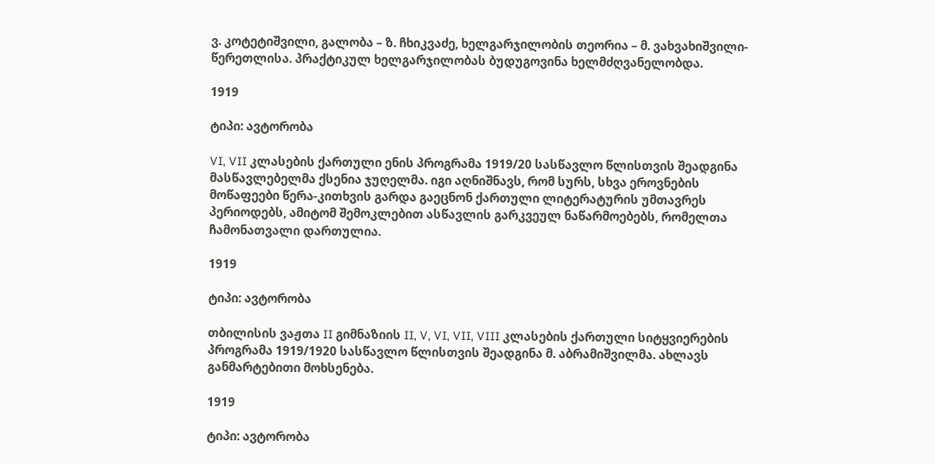ვ. კოტეტიშვილი, გალობა – ზ. ჩხიკვაძე, ხელგარჯილობის თეორია – მ. ვახვახიშვილი-წერეთლისა. პრაქტიკულ ხელგარჯილობას ბუდუგოვინა ხელმძღვანელობდა.

1919

ტიპი: ავტორობა

VI, VII კლასების ქართული ენის პროგრამა 1919/20 სასწავლო წლისთვის შეადგინა მასწავლებელმა ქსენია ჯუღელმა. იგი აღნიშნავს, რომ სურს, სხვა ეროვნების მოწაფეები წერა-კითხვის გარდა გაეცნონ ქართული ლიტერატურის უმთავრეს პერიოდებს, ამიტომ შემოკლებით ასწავლის გარკვეულ ნაწარმოებებს, რომელთა ჩამონათვალი დართულია.

1919

ტიპი: ავტორობა

თბილისის ვაჟთა II გიმნაზიის II, V, VI, VII, VIII კლასების ქართული სიტყვიერების პროგრამა 1919/1920 სასწავლო წლისთვის შეადგინა მ. აბრამიშვილმა. ახლავს განმარტებითი მოხსენება.

1919

ტიპი: ავტორობა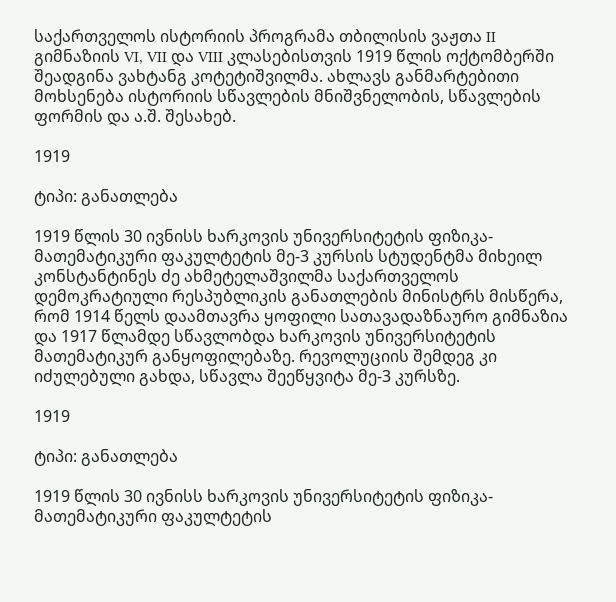საქართველოს ისტორიის პროგრამა თბილისის ვაჟთა II გიმნაზიის VI, VII და VIII კლასებისთვის 1919 წლის ოქტომბერში შეადგინა ვახტანგ კოტეტიშვილმა. ახლავს განმარტებითი მოხსენება ისტორიის სწავლების მნიშვნელობის, სწავლების ფორმის და ა.შ. შესახებ.

1919

ტიპი: განათლება

1919 წლის 30 ივნისს ხარკოვის უნივერსიტეტის ფიზიკა-მათემატიკური ფაკულტეტის მე-3 კურსის სტუდენტმა მიხეილ კონსტანტინეს ძე ახმეტელაშვილმა საქართველოს დემოკრატიული რესპუბლიკის განათლების მინისტრს მისწერა, რომ 1914 წელს დაამთავრა ყოფილი სათავადაზნაურო გიმნაზია და 1917 წლამდე სწავლობდა ხარკოვის უნივერსიტეტის მათემატიკურ განყოფილებაზე. რევოლუციის შემდეგ კი იძულებული გახდა, სწავლა შეეწყვიტა მე-3 კურსზე.

1919

ტიპი: განათლება

1919 წლის 30 ივნისს ხარკოვის უნივერსიტეტის ფიზიკა-მათემატიკური ფაკულტეტის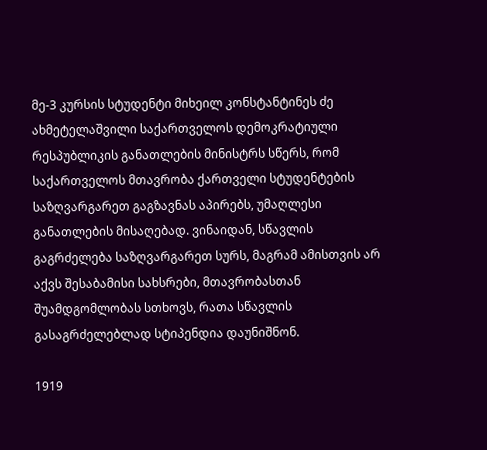მე-3 კურსის სტუდენტი მიხეილ კონსტანტინეს ძე ახმეტელაშვილი საქართველოს დემოკრატიული რესპუბლიკის განათლების მინისტრს სწერს, რომ საქართველოს მთავრობა ქართველი სტუდენტების საზღვარგარეთ გაგზავნას აპირებს, უმაღლესი განათლების მისაღებად. ვინაიდან, სწავლის გაგრძელება საზღვარგარეთ სურს, მაგრამ ამისთვის არ აქვს შესაბამისი სახსრები, მთავრობასთან შუამდგომლობას სთხოვს, რათა სწავლის გასაგრძელებლად სტიპენდია დაუნიშნონ.

1919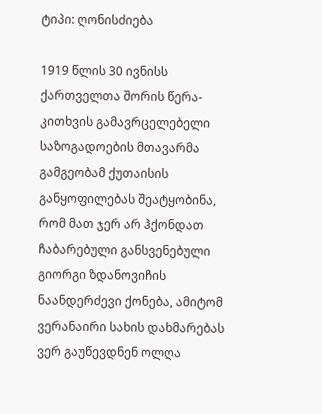ტიპი: ღონისძიება

1919 წლის 30 ივნისს ქართველთა შორის წერა-კითხვის გამავრცელებელი საზოგადოების მთავარმა გამგეობამ ქუთაისის განყოფილებას შეატყობინა, რომ მათ ჯერ არ ჰქონდათ ჩაბარებული განსვენებული გიორგი ზდანოვიჩის ნაანდერძევი ქონება, ამიტომ ვერანაირი სახის დახმარებას ვერ გაუწევდნენ ოლღა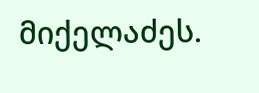მიქელაძეს.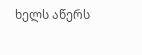ხელს აწერს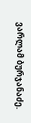ვარლამ ბურჯანაძე.